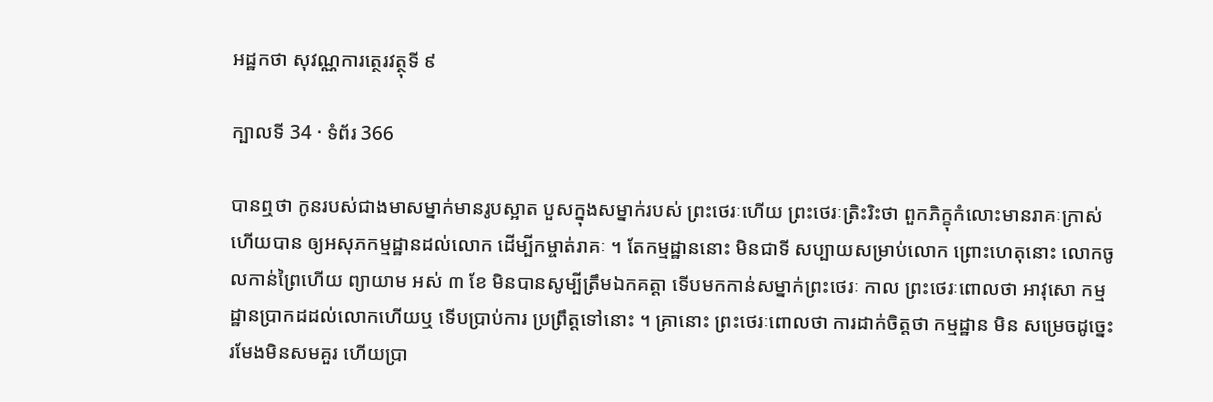អដ្ឋកថា សុវណ្ណការត្ថេរវត្ថុទី ៩

ក្បាលទី 34 · ទំព័រ 366

បានឮថា កូនរបស់ជាងមាសម្នាក់មានរូបស្អាត បួសក្នុងសម្នាក់របស់ ព្រះថេរៈហើយ ព្រះថេរៈត្រិះរិះថា ពួកភិក្ខុកំលោះមានរាគៈក្រាស់ ហើយបាន ឲ្យអសុភកម្មដ្ឋានដល់លោក ដើម្បីកម្ចាត់រាគៈ ។ តែកម្មដ្ឋាននោះ មិនជាទី សប្បាយសម្រាប់លោក ព្រោះហេតុនោះ លោកចូលកាន់ព្រៃហើយ ព្យាយាម អស់ ៣ ខែ មិនបានសូម្បីត្រឹមឯកគត្តា ទើបមកកាន់សម្នាក់ព្រះថេរៈ កាល ព្រះថេរៈពោលថា អាវុសោ កម្មដ្ឋានប្រាកដដល់លោកហើយឬ ទើបប្រាប់ការ ប្រព្រឹត្តទៅនោះ ។ គ្រានោះ ព្រះថេរៈពោលថា ការដាក់ចិត្តថា កម្មដ្ឋាន មិន សម្រេចដូច្នេះ រមែងមិនសមគួរ ហើយប្រា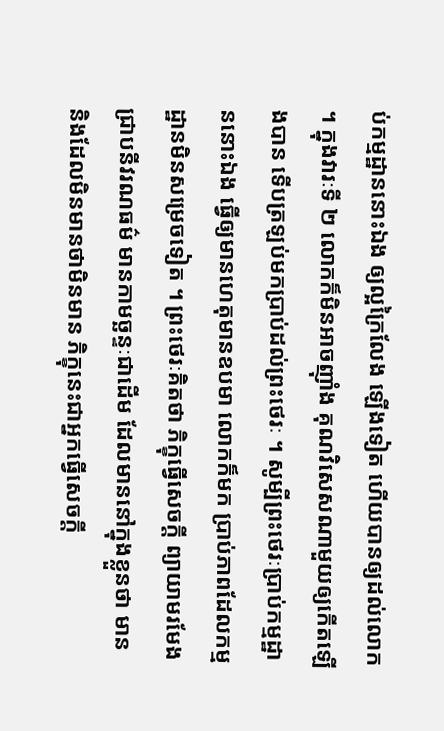ប់កម្មដ្ឋាននោះឯង ឲ្យល្អក្រៃលែង ឡើងទៀត ហើយបានឲ្យដល់លោក ។ ក្នុងវារៈទី ២ លោកក៏មិនអាចញ៉ាំង គុណវិសេសណាមួយឲ្យកើតឡើងបាន ទើបត្រឡប់មកប្រាប់ដល់ព្រះថេរៈ ។ សូម្បីព្រះថេរៈប្រាប់កម្មដ្ឋាននោះឯង ធ្វើឲ្យមានហេតុមានឧបមា លោកក៏មក ប្រាប់ភាពដែលកម្មដ្ឋានមិនសម្រេចទៀត ។ ព្រះថេរៈគិតថា ភិក្ខុធ្វើសេចក្តី ព្យាយាមរមែងជ្រាបនីវរណធម៌ មានកាមច្ឆន្ទៈជាដើម ដែលមាននៅក្នុងខ្លួនថា មាន និងដែលមិនមានថាមិនមាន ភិក្ខុនេះជាអ្នកធ្វើសេចក្តី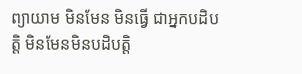ព្យាយាម មិនមែន មិនធ្វើ ជាអ្នកបដិបត្តិ មិនមែនមិនបដិបត្តិ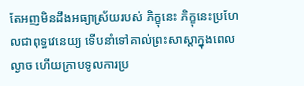តែអញមិនដឹងអធ្យាស្រ័យរបស់ ភិក្ខុនេះ ភិក្ខុនេះប្រហែលជាពុទ្ធវេនេយ្យ ទើបនាំទៅគាល់ព្រះសាស្តាក្នុងពេល ល្ងាច ហើយក្រាបទូលការប្រ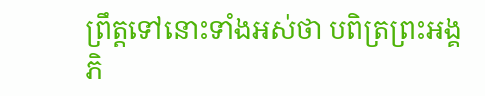ព្រឹត្តទៅនោះទាំងអស់ថា បពិត្រព្រះអង្គ ភិ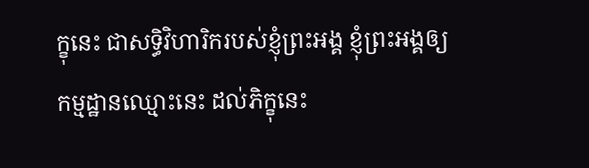ក្ខុនេះ ជាសទ្ធិវិហារិករបស់ខ្ញុំព្រះអង្គ ខ្ញុំព្រះអង្គឲ្យកម្មដ្ឋានឈ្មោះនេះ ដល់ភិក្ខុនេះ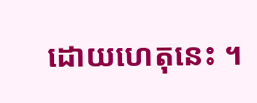ដោយហេតុនេះ ។